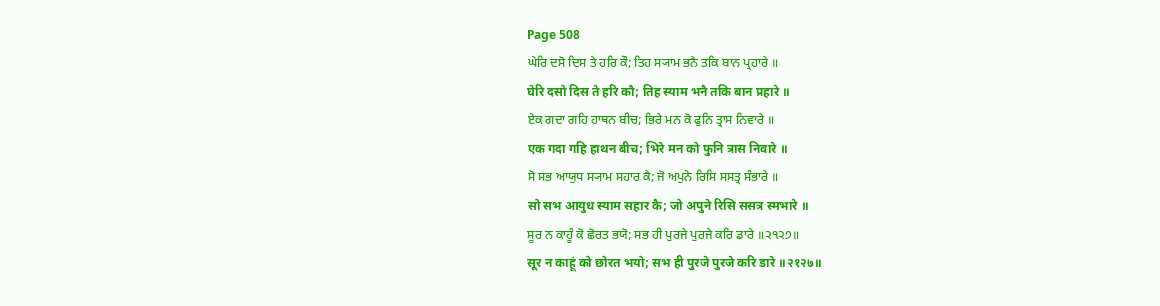Page 508
ਘੇਰਿ ਦਸੋ ਦਿਸ ਤੇ ਹਰਿ ਕੌ; ਤਿਹ ਸ੍ਯਾਮ ਭਨੈ ਤਕਿ ਬਾਨ ਪ੍ਰਹਾਰੇ ॥
घेरि दसो दिस ते हरि कौ; तिह स्याम भनै तकि बान प्रहारे ॥
ਏਕ ਗਦਾ ਗਹਿ ਹਾਥਨ ਬੀਚ; ਭਿਰੇ ਮਨ ਕੋ ਫੁਨਿ ਤ੍ਰਾਸ ਨਿਵਾਰੇ ॥
एक गदा गहि हाथन बीच; भिरे मन को फुनि त्रास निवारे ॥
ਸੋ ਸਭ ਆਯੁਧ ਸ੍ਯਾਮ ਸਹਾਰ ਕੈ; ਜੋ ਅਪੁਨੇ ਰਿਸਿ ਸਸਤ੍ਰ ਸੰਭਾਰੇ ॥
सो सभ आयुध स्याम सहार कै; जो अपुने रिसि ससत्र स्मभारे ॥
ਸੂਰ ਨ ਕਾਹੂੰ ਕੋ ਛੋਰਤ ਭਯੋ; ਸਭ ਹੀ ਪੁਰਜੇ ਪੁਰਜੇ ਕਰਿ ਡਾਰੇ ॥੨੧੨੭॥
सूर न काहूं को छोरत भयो; सभ ही पुरजे पुरजे करि डारे ॥२१२७॥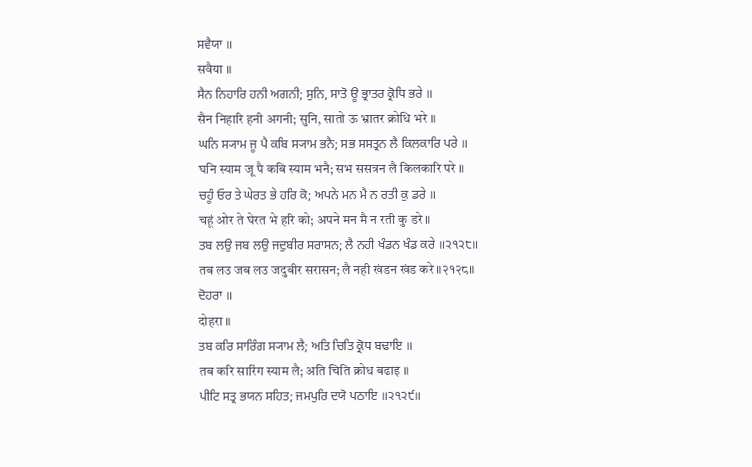ਸਵੈਯਾ ॥
सवैया ॥
ਸੈਨ ਨਿਹਾਰਿ ਹਨੀ ਅਗਨੀ; ਸੁਨਿ, ਸਾਤੋ ਊ ਭ੍ਰਾਤਰ ਕ੍ਰੋਧਿ ਭਰੇ ॥
सैन निहारि हनी अगनी; सुनि, सातो ऊ भ्रातर क्रोधि भरे ॥
ਘਨਿ ਸ੍ਯਾਮ ਜੂ ਪੈ ਕਬਿ ਸ੍ਯਾਮ ਭਨੈ; ਸਭ ਸਸਤ੍ਰਨ ਲੈ ਕਿਲਕਾਰਿ ਪਰੇ ॥
घनि स्याम जू पै कबि स्याम भनै; सभ ससत्रन लै किलकारि परे ॥
ਚਹੂੰ ਓਰ ਤੇ ਘੇਰਤ ਭੇ ਹਰਿ ਕੋ; ਅਪਨੇ ਮਨ ਮੈ ਨ ਰਤੀ ਕੁ ਡਰੇ ॥
चहूं ओर ते घेरत भे हरि को; अपने मन मै न रती कु डरे ॥
ਤਬ ਲਉ ਜਬ ਲਉ ਜਦੁਬੀਰ ਸਰਾਸਨ; ਲੈ ਨਹੀ ਖੰਡਨ ਖੰਡ ਕਰੇ ॥੨੧੨੮॥
तब लउ जब लउ जदुबीर सरासन; लै नही खंडन खंड करे ॥२१२८॥
ਦੋਹਰਾ ॥
दोहरा ॥
ਤਬ ਕਰਿ ਸਾਰਿੰਗ ਸ੍ਯਾਮ ਲੈ; ਅਤਿ ਚਿਤਿ ਕ੍ਰੋਧ ਬਢਾਇ ॥
तब करि सारिंग स्याम लै; अति चिति क्रोध बढाइ ॥
ਪੀਟਿ ਸਤ੍ਰ ਭਯਨ ਸਹਿਤ; ਜਮਪੁਰਿ ਦਯੋ ਪਠਾਇ ॥੨੧੨੯॥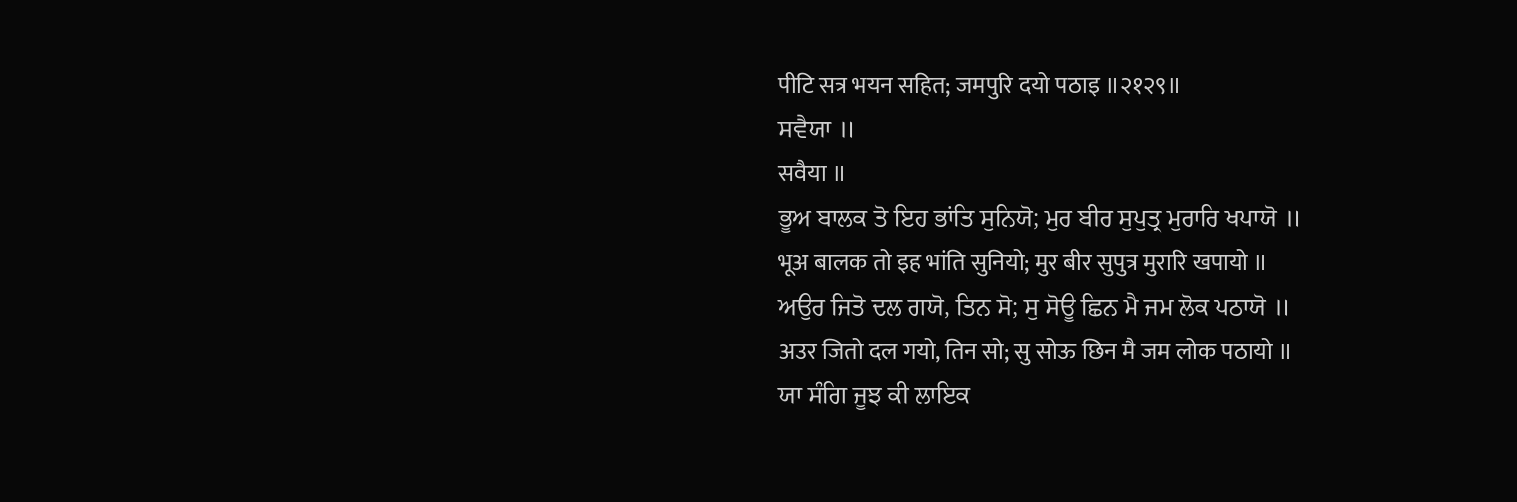पीटि सत्र भयन सहित; जमपुरि दयो पठाइ ॥२१२९॥
ਸਵੈਯਾ ॥
सवैया ॥
ਭੂਅ ਬਾਲਕ ਤੋ ਇਹ ਭਾਂਤਿ ਸੁਨਿਯੋ; ਮੁਰ ਬੀਰ ਸੁਪੁਤ੍ਰ ਮੁਰਾਰਿ ਖਪਾਯੋ ॥
भूअ बालक तो इह भांति सुनियो; मुर बीर सुपुत्र मुरारि खपायो ॥
ਅਉਰ ਜਿਤੋ ਦਲ ਗਯੋ, ਤਿਨ ਸੋ; ਸੁ ਸੋਊ ਛਿਨ ਮੈ ਜਮ ਲੋਕ ਪਠਾਯੋ ॥
अउर जितो दल गयो, तिन सो; सु सोऊ छिन मै जम लोक पठायो ॥
ਯਾ ਸੰਗਿ ਜੂਝ ਕੀ ਲਾਇਕ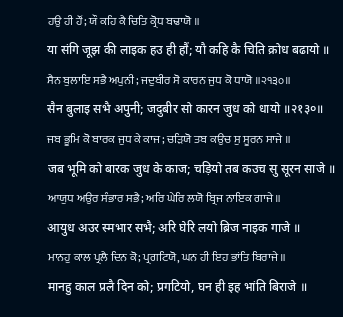ਹਉ ਹੀ ਹੌਂ; ਯੌ ਕਹਿ ਕੈ ਚਿਤਿ ਕ੍ਰੋਧ ਬਢਾਯੋ ॥
या संगि जूझ की लाइक हउ ही हौं; यौ कहि कै चिति क्रोध बढायो ॥
ਸੈਨ ਬੁਲਾਇ ਸਭੈ ਅਪੁਨੀ; ਜਦੁਬੀਰ ਸੋ ਕਾਰਨ ਜੁਧ ਕੋ ਧਾਯੋ ॥੨੧੩੦॥
सैन बुलाइ सभै अपुनी; जदुबीर सो कारन जुध को धायो ॥२१३०॥
ਜਬ ਭੂਮਿ ਕੋ ਬਾਰਕ ਜੁਧ ਕੇ ਕਾਜ; ਚੜਿਯੋ ਤਬ ਕਉਚ ਸੁ ਸੂਰਨ ਸਾਜੇ ॥
जब भूमि को बारक जुध के काज; चड़ियो तब कउच सु सूरन साजे ॥
ਆਯੁਧ ਅਉਰ ਸੰਭਾਰ ਸਭੈ; ਅਰਿ ਘੇਰਿ ਲਯੋ ਬ੍ਰਿਜ ਨਾਇਕ ਗਾਜੇ ॥
आयुध अउर स्मभार सभै; अरि घेरि लयो ब्रिज नाइक गाजे ॥
ਮਾਨਹੁ ਕਾਲ ਪ੍ਰਲੈ ਦਿਨ ਕੋ; ਪ੍ਰਗਟਿਯੋ, ਘਨ ਹੀ ਇਹ ਭਾਂਤਿ ਬਿਰਾਜੇ ॥
मानहु काल प्रलै दिन को; प्रगटियो, घन ही इह भांति बिराजे ॥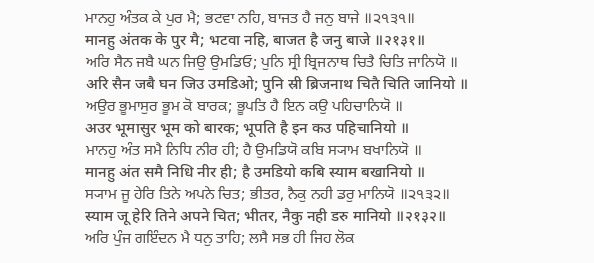ਮਾਨਹੁ ਅੰਤਕ ਕੇ ਪੁਰ ਮੈ; ਭਟਵਾ ਨਹਿ, ਬਾਜਤ ਹੈ ਜਨੁ ਬਾਜੇ ॥੨੧੩੧॥
मानहु अंतक के पुर मै; भटवा नहि, बाजत है जनु बाजे ॥२१३१॥
ਅਰਿ ਸੈਨ ਜਬੈ ਘਨ ਜਿਉ ਉਮਡਿਓ; ਪੁਨਿ ਸ੍ਰੀ ਬ੍ਰਿਜਨਾਥ ਚਿਤੈ ਚਿਤਿ ਜਾਨਿਯੋ ॥
अरि सैन जबै घन जिउ उमडिओ; पुनि स्री ब्रिजनाथ चितै चिति जानियो ॥
ਅਉਰ ਭੂਮਾਸੁਰ ਭੂਮ ਕੋ ਬਾਰਕ; ਭੂਪਤਿ ਹੈ ਇਨ ਕਉ ਪਹਿਚਾਨਿਯੋ ॥
अउर भूमासुर भूम को बारक; भूपति है इन कउ पहिचानियो ॥
ਮਾਨਹੁ ਅੰਤ ਸਮੈ ਨਿਧਿ ਨੀਰ ਹੀ; ਹੈ ਉਮਡਿਯੋ ਕਬਿ ਸ੍ਯਾਮ ਬਖਾਨਿਯੋ ॥
मानहु अंत समै निधि नीर ही; है उमडियो कबि स्याम बखानियो ॥
ਸ੍ਯਾਮ ਜੂ ਹੇਰਿ ਤਿਨੇ ਅਪਨੇ ਚਿਤ; ਭੀਤਰ, ਨੈਕੁ ਨਹੀ ਡਰੁ ਮਾਨਿਯੋ ॥੨੧੩੨॥
स्याम जू हेरि तिने अपने चित; भीतर, नैकु नही डरु मानियो ॥२१३२॥
ਅਰਿ ਪੁੰਜ ਗਇੰਦਨ ਮੈ ਧਨੁ ਤਾਹਿ; ਲਸੈ ਸਭ ਹੀ ਜਿਹ ਲੋਕ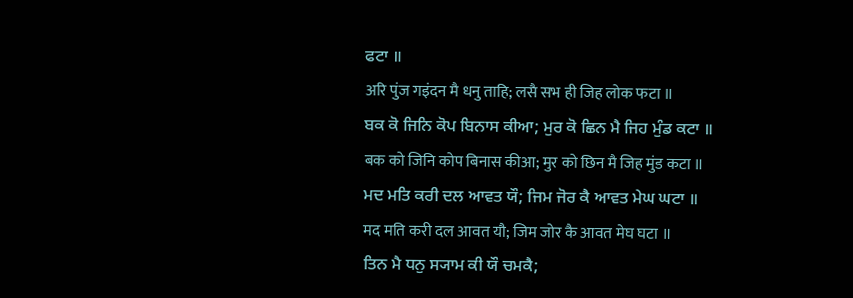ਫਟਾ ॥
अरि पुंज गइंदन मै धनु ताहि; लसै सभ ही जिह लोक फटा ॥
ਬਕ ਕੋ ਜਿਨਿ ਕੋਪ ਬਿਨਾਸ ਕੀਆ; ਮੁਰ ਕੋ ਛਿਨ ਮੈ ਜਿਹ ਮੁੰਡ ਕਟਾ ॥
बक को जिनि कोप बिनास कीआ; मुर को छिन मै जिह मुंड कटा ॥
ਮਦ ਮਤਿ ਕਰੀ ਦਲ ਆਵਤ ਯੌ; ਜਿਮ ਜੋਰ ਕੈ ਆਵਤ ਮੇਘ ਘਟਾ ॥
मद मति करी दल आवत यौ; जिम जोर कै आवत मेघ घटा ॥
ਤਿਨ ਮੈ ਧਨੁ ਸ੍ਯਾਮ ਕੀ ਯੌ ਚਮਕੈ;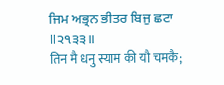ਜਿਮ ਅਭ੍ਰਨ ਭੀਤਰ ਬਿਜੁ ਛਟਾ ॥੨੧੩੩॥
तिन मै धनु स्याम की यौ चमकै;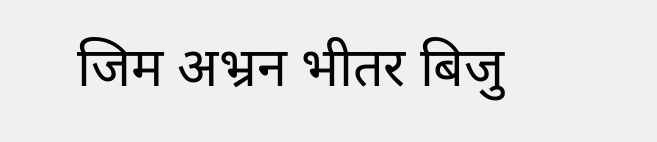जिम अभ्रन भीतर बिजु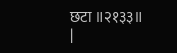छटा ॥२१३३॥
|